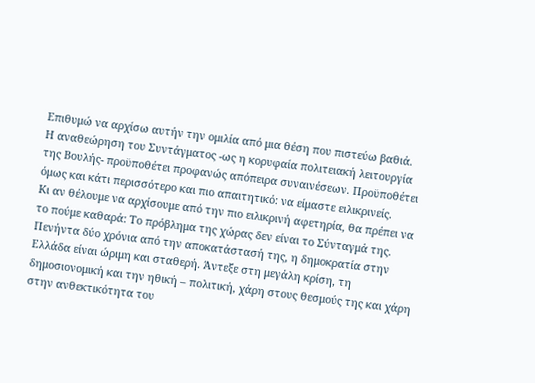Επιθυμώ να αρχίσω αυτήν την ομιλία από μια θέση που πιστεύω βαθιά.
Η αναθεώρηση του Συντάγματος -ως η κορυφαία πολιτειακή λειτουργία της Βουλής- προϋποθέτει προφανώς απόπειρα συναινέσεων. Προϋποθέτει όμως και κάτι περισσότερο και πιο απαιτητικό: να είμαστε ειλικρινείς.
Κι αν θέλουμε να αρχίσουμε από την πιο ειλικρινή αφετηρία, θα πρέπει να το πούμε καθαρά: Το πρόβλημα της χώρας δεν είναι το Σύνταγμά της.
Πενήντα δύο χρόνια από την αποκατάστασή της, η δημοκρατία στην Ελλάδα είναι ώριμη και σταθερή. Άντεξε στη μεγάλη κρίση, τη δημοσιονομική και την ηθική – πολιτική, χάρη στους θεσμούς της και χάρη στην ανθεκτικότητα του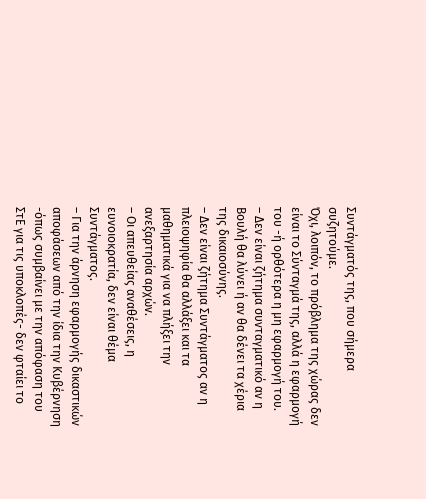Συντάγματός της, που σήμερα συζητούμε.
Όχι, λοιπόν, το πρόβλημα της χώρας δεν είναι το Σύνταγμά της, αλλά η εφαρμογή του -ή ορθότερα η μη εφαρμογή του.
– Δεν είναι ζήτημα συνταγματικό αν η Βουλή θα λύνει ή αν θα δένει τα χέρια της δικαιοσύνης.
– Δεν είναι ζήτημα Συντάγματος αν η πλειοψηφία θα αλλάξει και τα μαθηματικά για να πλήξει την ανεξαρτησία αρχών.
– Οι απευθείας αναθέσεις, η ευνοιοκρατία, δεν είναι θέμα Συντάγματος.
– Για την άρνηση εφαρμογής δικαστικών αποφάσεων από την ίδια την Κυβέρνηση -όπως συμβαίνει με την απόφαση του ΣτΕ για τις υποκλοπές- δεν φταίει το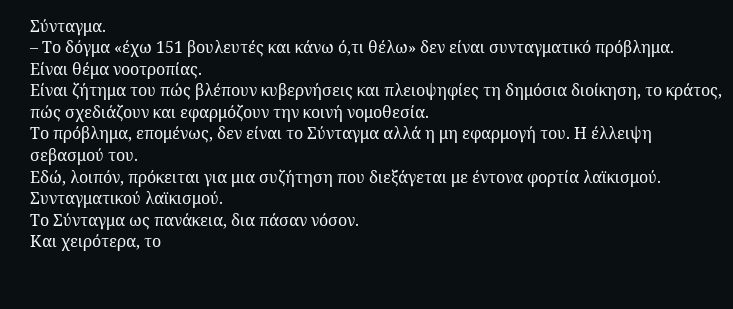Σύνταγμα.
– Το δόγμα «έχω 151 βουλευτές και κάνω ό,τι θέλω» δεν είναι συνταγματικό πρόβλημα.
Είναι θέμα νοοτροπίας.
Είναι ζήτημα του πώς βλέπουν κυβερνήσεις και πλειοψηφίες τη δημόσια διοίκηση, το κράτος, πώς σχεδιάζουν και εφαρμόζουν την κοινή νομοθεσία.
Το πρόβλημα, επομένως, δεν είναι το Σύνταγμα αλλά η μη εφαρμογή του. Η έλλειψη σεβασμού του.
Εδώ, λοιπόν, πρόκειται για μια συζήτηση που διεξάγεται με έντονα φορτία λαϊκισμού. Συνταγματικού λαϊκισμού.
Το Σύνταγμα ως πανάκεια, δια πάσαν νόσον.
Και χειρότερα, το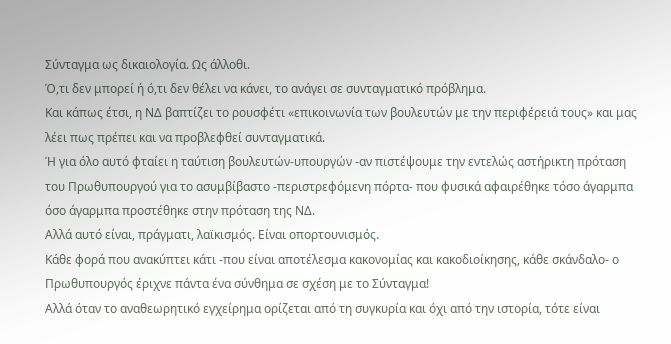Σύνταγμα ως δικαιολογία. Ως άλλοθι.
Ό,τι δεν μπορεί ή ό,τι δεν θέλει να κάνει, το ανάγει σε συνταγματικό πρόβλημα.
Και κάπως έτσι, η ΝΔ βαπτίζει το ρουσφέτι «επικοινωνία των βουλευτών με την περιφέρειά τους» και μας λέει πως πρέπει και να προβλεφθεί συνταγματικά.
Ή για όλο αυτό φταίει η ταύτιση βουλευτών-υπουργών -αν πιστέψουμε την εντελώς αστήρικτη πρόταση του Πρωθυπουργού για το ασυμβίβαστο -περιστρεφόμενη πόρτα- που φυσικά αφαιρέθηκε τόσο άγαρμπα όσο άγαρμπα προστέθηκε στην πρόταση της ΝΔ.
Αλλά αυτό είναι, πράγματι, λαϊκισμός. Είναι οπορτουνισμός.
Κάθε φορά που ανακύπτει κάτι -που είναι αποτέλεσμα κακονομίας και κακοδιοίκησης, κάθε σκάνδαλο- ο Πρωθυπουργός έριχνε πάντα ένα σύνθημα σε σχέση με το Σύνταγμα!
Αλλά όταν το αναθεωρητικό εγχείρημα ορίζεται από τη συγκυρία και όχι από την ιστορία, τότε είναι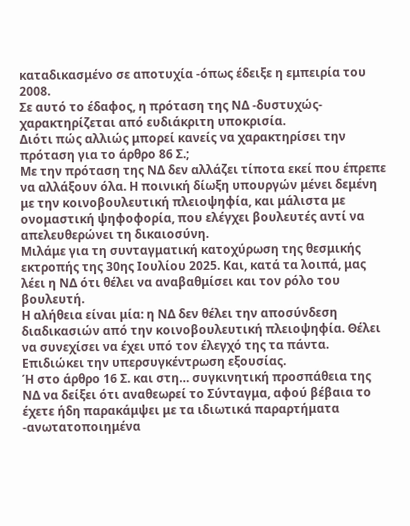καταδικασμένο σε αποτυχία -όπως έδειξε η εμπειρία του 2008.
Σε αυτό το έδαφος, η πρόταση της ΝΔ -δυστυχώς- χαρακτηρίζεται από ευδιάκριτη υποκρισία.
Διότι πώς αλλιώς μπορεί κανείς να χαρακτηρίσει την πρόταση για το άρθρο 86 Σ.;
Με την πρόταση της ΝΔ δεν αλλάζει τίποτα εκεί που έπρεπε να αλλάξουν όλα. Η ποινική δίωξη υπουργών μένει δεμένη με την κοινοβουλευτική πλειοψηφία, και μάλιστα με ονομαστική ψηφοφορία, που ελέγχει βουλευτές αντί να απελευθερώνει τη δικαιοσύνη.
Μιλάμε για τη συνταγματική κατοχύρωση της θεσμικής εκτροπής της 30ης Ιουλίου 2025. Και, κατά τα λοιπά, μας λέει η ΝΔ ότι θέλει να αναβαθμίσει και τον ρόλο του βουλευτή.
Η αλήθεια είναι μία: η ΝΔ δεν θέλει την αποσύνδεση διαδικασιών από την κοινοβουλευτική πλειοψηφία. Θέλει να συνεχίσει να έχει υπό τον έλεγχό της τα πάντα. Επιδιώκει την υπερσυγκέντρωση εξουσίας.
Ή στο άρθρο 16 Σ. και στη… συγκινητική προσπάθεια της ΝΔ να δείξει ότι αναθεωρεί το Σύνταγμα, αφού βέβαια το έχετε ήδη παρακάμψει με τα ιδιωτικά παραρτήματα -ανωτατοποιημένα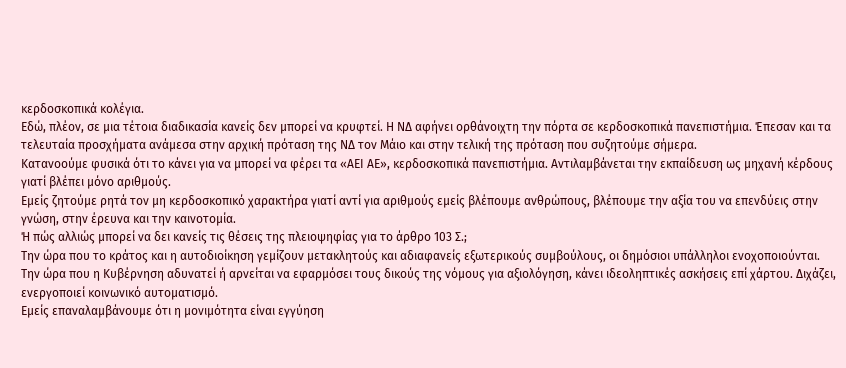κερδοσκοπικά κολέγια.
Εδώ, πλέον, σε μια τέτοια διαδικασία κανείς δεν μπορεί να κρυφτεί. Η ΝΔ αφήνει ορθάνοιχτη την πόρτα σε κερδοσκοπικά πανεπιστήμια. Έπεσαν και τα τελευταία προσχήματα ανάμεσα στην αρχική πρόταση της ΝΔ τον Μάιο και στην τελική της πρόταση που συζητούμε σήμερα.
Κατανοούμε φυσικά ότι το κάνει για να μπορεί να φέρει τα «ΑΕΙ ΑΕ», κερδοσκοπικά πανεπιστήμια. Αντιλαμβάνεται την εκπαίδευση ως μηχανή κέρδους γιατί βλέπει μόνο αριθμούς.
Εμείς ζητούμε ρητά τον μη κερδοσκοπικό χαρακτήρα γιατί αντί για αριθμούς εμείς βλέπουμε ανθρώπους, βλέπουμε την αξία του να επενδύεις στην γνώση, στην έρευνα και την καινοτομία.
Ή πώς αλλιώς μπορεί να δει κανείς τις θέσεις της πλειοψηφίας για το άρθρο 103 Σ.;
Την ώρα που το κράτος και η αυτοδιοίκηση γεμίζουν μετακλητούς και αδιαφανείς εξωτερικούς συμβούλους, οι δημόσιοι υπάλληλοι ενοχοποιούνται.
Την ώρα που η Κυβέρνηση αδυνατεί ή αρνείται να εφαρμόσει τους δικούς της νόμους για αξιολόγηση, κάνει ιδεοληπτικές ασκήσεις επί χάρτου. Διχάζει, ενεργοποιεί κοινωνικό αυτοματισμό.
Εμείς επαναλαμβάνουμε ότι η μονιμότητα είναι εγγύηση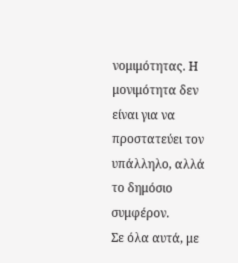νομιμότητας. Η μονιμότητα δεν είναι για να προστατεύει τον υπάλληλο, αλλά το δημόσιο συμφέρον.
Σε όλα αυτά, με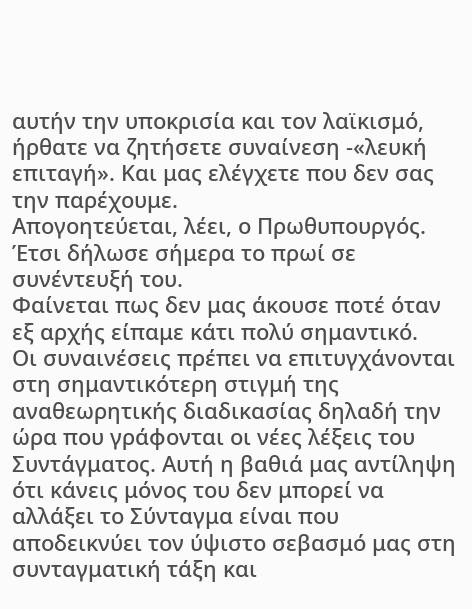αυτήν την υποκρισία και τον λαϊκισμό, ήρθατε να ζητήσετε συναίνεση -«λευκή επιταγή». Και μας ελέγχετε που δεν σας την παρέχουμε.
Απογοητεύεται, λέει, ο Πρωθυπουργός. Έτσι δήλωσε σήμερα το πρωί σε συνέντευξή του.
Φαίνεται πως δεν μας άκουσε ποτέ όταν εξ αρχής είπαμε κάτι πολύ σημαντικό.
Οι συναινέσεις πρέπει να επιτυγχάνονται στη σημαντικότερη στιγμή της αναθεωρητικής διαδικασίας δηλαδή την ώρα που γράφονται οι νέες λέξεις του Συντάγματος. Αυτή η βαθιά μας αντίληψη ότι κάνεις μόνος του δεν μπορεί να αλλάξει το Σύνταγμα είναι που αποδεικνύει τον ύψιστο σεβασμό μας στη συνταγματική τάξη και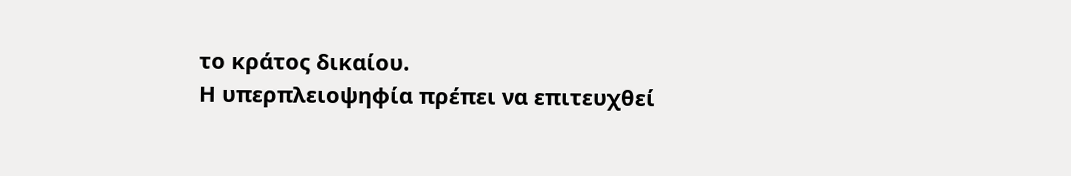το κράτος δικαίου.
Η υπερπλειοψηφία πρέπει να επιτευχθεί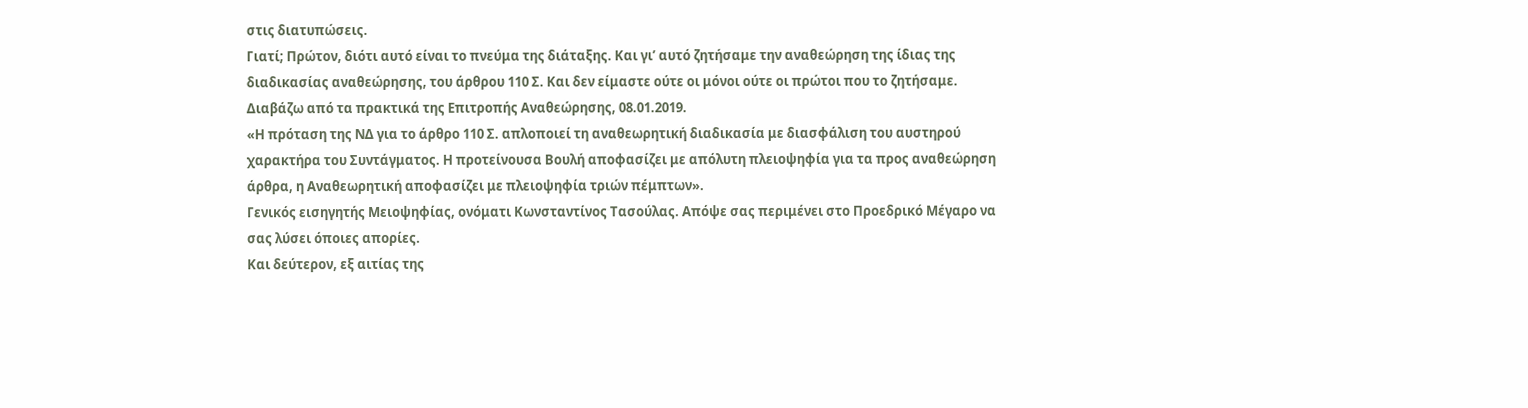στις διατυπώσεις.
Γιατί; Πρώτον, διότι αυτό είναι το πνεύμα της διάταξης. Και γι’ αυτό ζητήσαμε την αναθεώρηση της ίδιας της διαδικασίας αναθεώρησης, του άρθρου 110 Σ. Και δεν είμαστε ούτε οι μόνοι ούτε οι πρώτοι που το ζητήσαμε.
Διαβάζω από τα πρακτικά της Επιτροπής Αναθεώρησης, 08.01.2019.
«Η πρόταση της ΝΔ για το άρθρο 110 Σ. απλοποιεί τη αναθεωρητική διαδικασία με διασφάλιση του αυστηρού χαρακτήρα του Συντάγματος. Η προτείνουσα Βουλή αποφασίζει με απόλυτη πλειοψηφία για τα προς αναθεώρηση άρθρα, η Αναθεωρητική αποφασίζει με πλειοψηφία τριών πέμπτων».
Γενικός εισηγητής Μειοψηφίας, ονόματι Κωνσταντίνος Τασούλας. Απόψε σας περιμένει στο Προεδρικό Μέγαρο να σας λύσει όποιες απορίες.
Και δεύτερον, εξ αιτίας της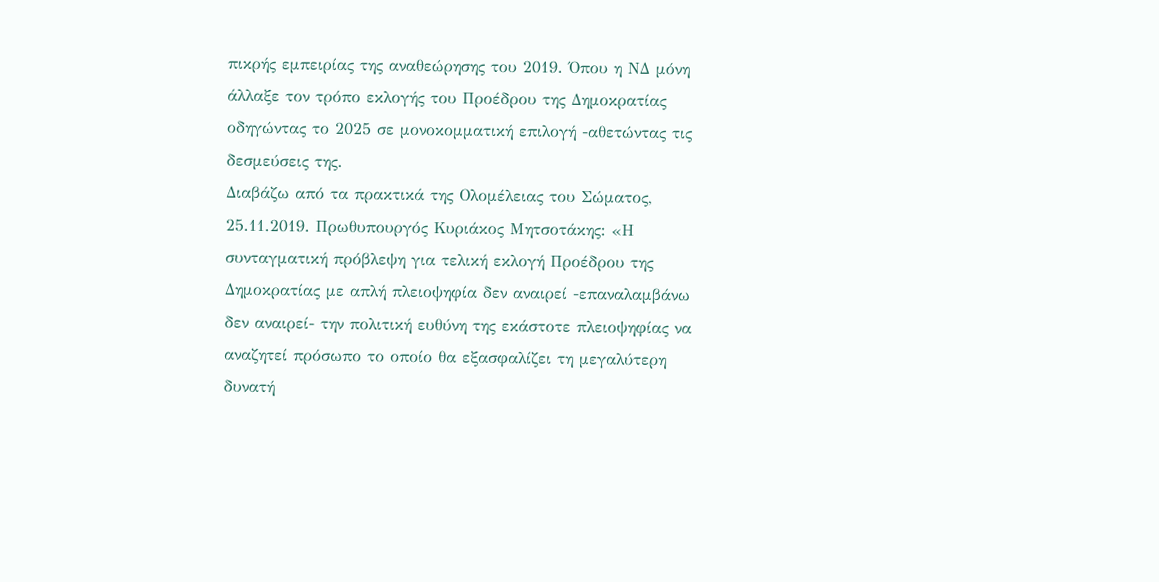πικρής εμπειρίας της αναθεώρησης του 2019. Όπου η ΝΔ μόνη άλλαξε τον τρόπο εκλογής του Προέδρου της Δημοκρατίας οδηγώντας το 2025 σε μονοκομματική επιλογή -αθετώντας τις δεσμεύσεις της.
Διαβάζω από τα πρακτικά της Ολομέλειας του Σώματος, 25.11.2019. Πρωθυπουργός Κυριάκος Μητσοτάκης: «Η συνταγματική πρόβλεψη για τελική εκλογή Προέδρου της Δημοκρατίας με απλή πλειοψηφία δεν αναιρεί -επαναλαμβάνω δεν αναιρεί- την πολιτική ευθύνη της εκάστοτε πλειοψηφίας να αναζητεί πρόσωπο το οποίο θα εξασφαλίζει τη μεγαλύτερη δυνατή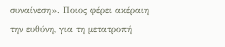συναίνεση». Ποιος φέρει ακέραιη την ευθύνη, για τη μετατροπή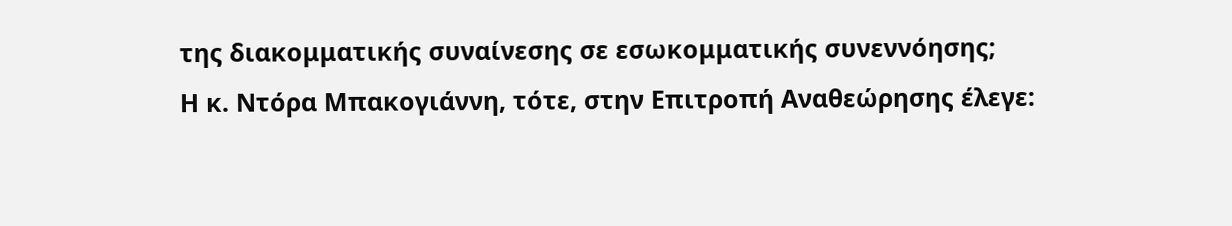της διακομματικής συναίνεσης σε εσωκομματικής συνεννόησης;
Η κ. Ντόρα Μπακογιάννη, τότε, στην Επιτροπή Αναθεώρησης έλεγε: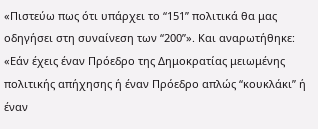«Πιστεύω πως ότι υπάρχει το “151” πολιτικά θα μας οδηγήσει στη συναίνεση των “200”». Και αναρωτήθηκε: «Εάν έχεις έναν Πρόεδρο της Δημοκρατίας μειωμένης πολιτικής απήχησης ή έναν Πρόεδρο απλώς “κουκλάκι” ή έναν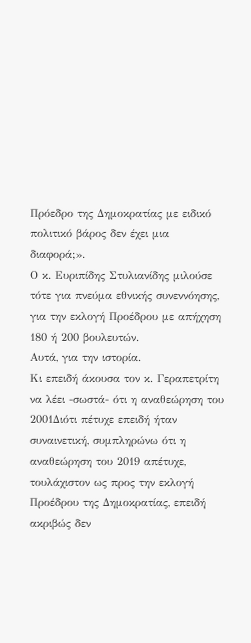Πρόεδρο της Δημοκρατίας με ειδικό πολιτικό βάρος δεν έχει μια διαφορά;».
Ο κ. Ευριπίδης Στυλιανίδης μιλούσε τότε για πνεύμα εθνικής συνεννόησης, για την εκλογή Προέδρου με απήχηση 180 ή 200 βουλευτών.
Αυτά, για την ιστορία.
Κι επειδή άκουσα τον κ. Γεραπετρίτη να λέει -σωστά- ότι η αναθεώρηση του 2001Διότι πέτυχε επειδή ήταν συναινετική, συμπληρώνω ότι η αναθεώρηση του 2019 απέτυχε, τουλάχιστον ως προς την εκλογή Προέδρου της Δημοκρατίας, επειδή ακριβώς δεν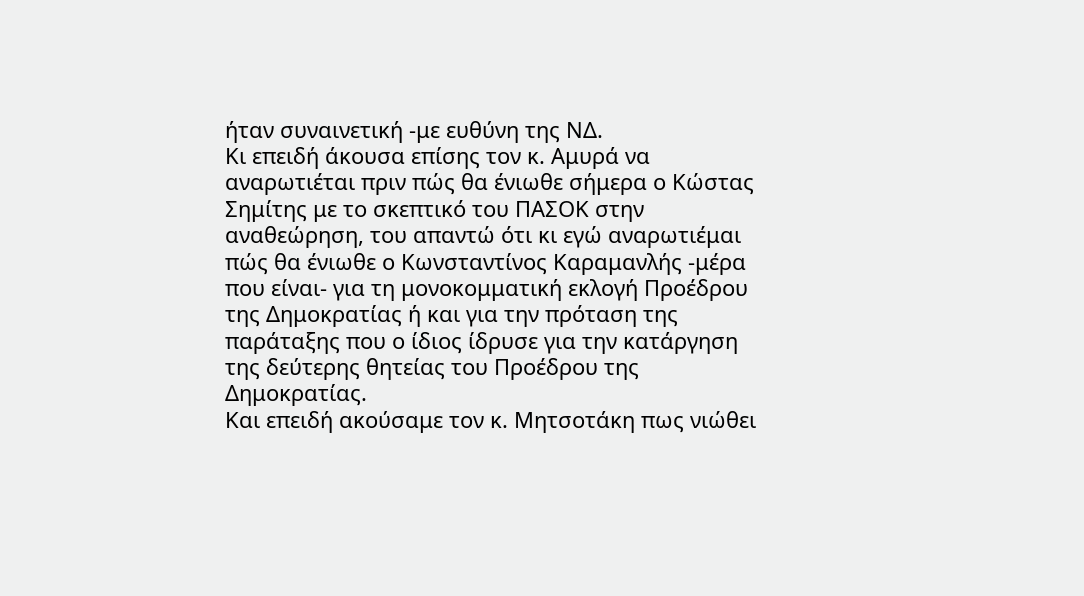ήταν συναινετική -με ευθύνη της ΝΔ.
Κι επειδή άκουσα επίσης τον κ. Αμυρά να αναρωτιέται πριν πώς θα ένιωθε σήμερα ο Κώστας Σημίτης με το σκεπτικό του ΠΑΣΟΚ στην αναθεώρηση, του απαντώ ότι κι εγώ αναρωτιέμαι πώς θα ένιωθε ο Κωνσταντίνος Καραμανλής -μέρα που είναι- για τη μονοκομματική εκλογή Προέδρου της Δημοκρατίας ή και για την πρόταση της παράταξης που ο ίδιος ίδρυσε για την κατάργηση της δεύτερης θητείας του Προέδρου της Δημοκρατίας.
Και επειδή ακούσαμε τον κ. Μητσοτάκη πως νιώθει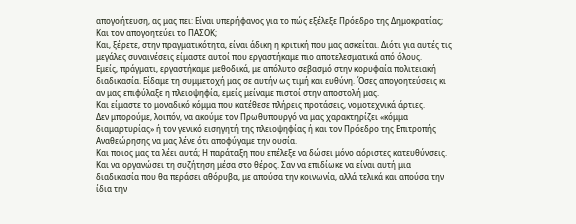απογοήτευση, ας μας πει: Είναι υπερήφανος για το πώς εξέλεξε Πρόεδρο της Δημοκρατίας; Και τον απογοητεύει το ΠΑΣΟΚ;
Και, ξέρετε, στην πραγματικότητα, είναι άδικη η κριτική που μας ασκείται. Διότι για αυτές τις μεγάλες συναινέσεις είμαστε αυτοί που εργαστήκαμε πιο αποτελεσματικά από όλους.
Εμείς, πράγματι, εργαστήκαμε μεθοδικά, με απόλυτο σεβασμό στην κορυφαία πολιτειακή διαδικασία. Είδαμε τη συμμετοχή μας σε αυτήν ως τιμή και ευθύνη. Όσες απογοητεύσεις κι αν μας επιφύλαξε η πλειοψηφία, εμείς μείναμε πιστοί στην αποστολή μας.
Και είμαστε το μοναδικό κόμμα που κατέθεσε πλήρεις προτάσεις, νομοτεχνικά άρτιες.
Δεν μπορούμε, λοιπόν, να ακούμε τον Πρωθυπουργό να μας χαρακτηρίζει «κόμμα διαμαρτυρίας» ή τον γενικό εισηγητή της πλειοψηφίας ή και τον Πρόεδρο της Επιτροπής Αναθεώρησης να μας λένε ότι αποφύγαμε την ουσία.
Και ποιος μας τα λέει αυτά; Η παράταξη που επέλεξε να δώσει μόνο αόριστες κατευθύνσεις. Και να οργανώσει τη συζήτηση μέσα στο θέρος. Σαν να επιδίωκε να είναι αυτή μια διαδικασία που θα περάσει αθόρυβα, με απούσα την κοινωνία, αλλά τελικά και απούσα την ίδια την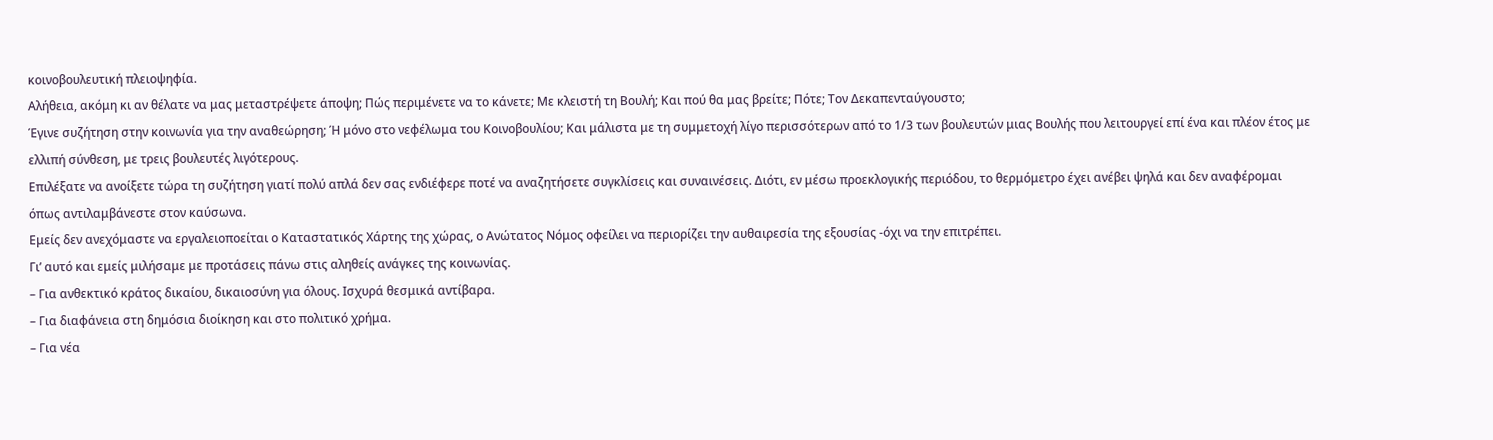κοινοβουλευτική πλειοψηφία.
Αλήθεια, ακόμη κι αν θέλατε να μας μεταστρέψετε άποψη; Πώς περιμένετε να το κάνετε; Με κλειστή τη Βουλή; Και πού θα μας βρείτε; Πότε; Τον Δεκαπενταύγουστο;
Έγινε συζήτηση στην κοινωνία για την αναθεώρηση; Ή μόνο στο νεφέλωμα του Κοινοβουλίου; Και μάλιστα με τη συμμετοχή λίγο περισσότερων από το 1/3 των βουλευτών μιας Βουλής που λειτουργεί επί ένα και πλέον έτος με ελλιπή σύνθεση, με τρεις βουλευτές λιγότερους.
Επιλέξατε να ανοίξετε τώρα τη συζήτηση γιατί πολύ απλά δεν σας ενδιέφερε ποτέ να αναζητήσετε συγκλίσεις και συναινέσεις. Διότι, εν μέσω προεκλογικής περιόδου, το θερμόμετρο έχει ανέβει ψηλά και δεν αναφέρομαι όπως αντιλαμβάνεστε στον καύσωνα.
Εμείς δεν ανεχόμαστε να εργαλειοποείται ο Καταστατικός Χάρτης της χώρας, ο Ανώτατος Νόμος οφείλει να περιορίζει την αυθαιρεσία της εξουσίας -όχι να την επιτρέπει.
Γι’ αυτό και εμείς μιλήσαμε με προτάσεις πάνω στις αληθείς ανάγκες της κοινωνίας.
– Για ανθεκτικό κράτος δικαίου, δικαιοσύνη για όλους. Ισχυρά θεσμικά αντίβαρα.
– Για διαφάνεια στη δημόσια διοίκηση και στο πολιτικό χρήμα.
– Για νέα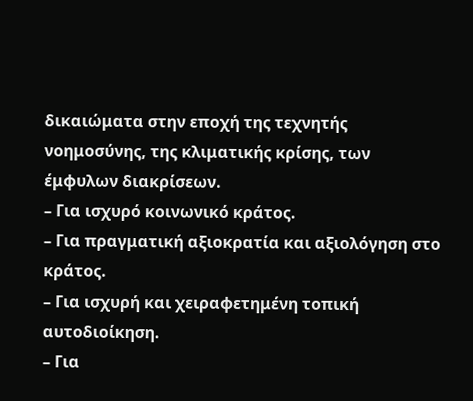δικαιώματα στην εποχή της τεχνητής νοημοσύνης, της κλιματικής κρίσης, των έμφυλων διακρίσεων.
– Για ισχυρό κοινωνικό κράτος.
– Για πραγματική αξιοκρατία και αξιολόγηση στο κράτος.
– Για ισχυρή και χειραφετημένη τοπική αυτοδιοίκηση.
– Για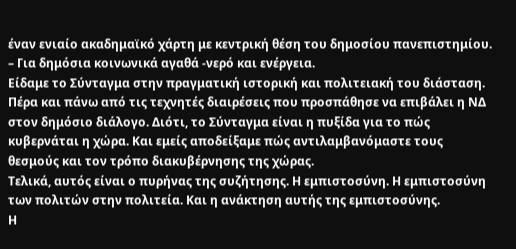έναν ενιαίο ακαδημαϊκό χάρτη με κεντρική θέση του δημοσίου πανεπιστημίου.
– Για δημόσια κοινωνικά αγαθά -νερό και ενέργεια.
Είδαμε το Σύνταγμα στην πραγματική ιστορική και πολιτειακή του διάσταση. Πέρα και πάνω από τις τεχνητές διαιρέσεις που προσπάθησε να επιβάλει η ΝΔ στον δημόσιο διάλογο. Διότι, το Σύνταγμα είναι η πυξίδα για το πώς κυβερνάται η χώρα. Και εμείς αποδείξαμε πώς αντιλαμβανόμαστε τους θεσμούς και τον τρόπο διακυβέρνησης της χώρας.
Τελικά, αυτός είναι ο πυρήνας της συζήτησης. Η εμπιστοσύνη. Η εμπιστοσύνη των πολιτών στην πολιτεία. Και η ανάκτηση αυτής της εμπιστοσύνης.
Η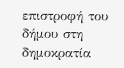επιστροφή του δήμου στη δημοκρατία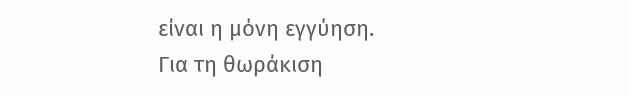είναι η μόνη εγγύηση.
Για τη θωράκιση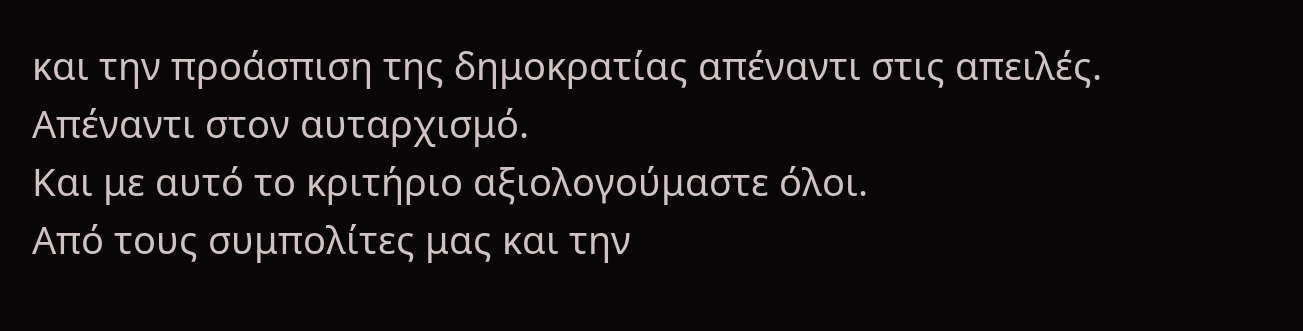και την προάσπιση της δημοκρατίας απέναντι στις απειλές.
Απέναντι στον αυταρχισμό.
Και με αυτό το κριτήριο αξιολογούμαστε όλοι.
Από τους συμπολίτες μας και την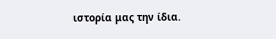ιστορία μας την ίδια.